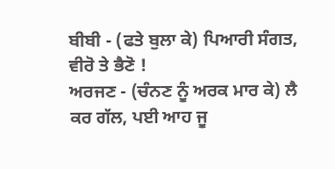ਬੀਬੀ - (ਫਤੇ ਬੁਲਾ ਕੇ) ਪਿਆਰੀ ਸੰਗਤ, ਵੀਰੋ ਤੇ ਭੈਣੋ !
ਅਰਜਣ - (ਚੰਨਣ ਨੂੰ ਅਰਕ ਮਾਰ ਕੇ) ਲੈ ਕਰ ਗੱਲ, ਪਈ ਆਹ ਜੂ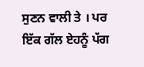ਸੁਣਨ ਵਾਲੀ ਤੇ । ਪਰ ਇੱਕ ਗੱਲ ਏਹਨੂੰ ਪੱਗ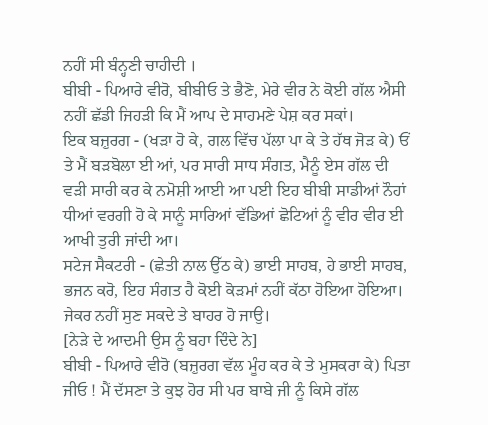ਨਹੀਂ ਸੀ ਬੰਨ੍ਹਣੀ ਚਾਹੀਦੀ ।
ਬੀਬੀ - ਪਿਆਰੇ ਵੀਰੋ, ਬੀਬੀਓ ਤੇ ਭੈਣੋ, ਮੇਰੇ ਵੀਰ ਨੇ ਕੋਈ ਗੱਲ ਐਸੀ ਨਹੀਂ ਛੱਡੀ ਜਿਹੜੀ ਕਿ ਮੈਂ ਆਪ ਦੇ ਸਾਹਮਣੇ ਪੇਸ਼ ਕਰ ਸਕਾਂ।
ਇਕ ਬਜ਼ੁਰਗ - (ਖੜਾ ਹੋ ਕੇ, ਗਲ ਵਿੱਚ ਪੱਲਾ ਪਾ ਕੇ ਤੇ ਹੱਥ ਜੋੜ ਕੇ) ਓਂ ਤੇ ਮੈਂ ਬੜਬੋਲਾ ਈ ਆਂ, ਪਰ ਸਾਰੀ ਸਾਧ ਸੰਗਤ, ਮੈਨੂੰ ਏਸ ਗੱਲ ਦੀ ਵੜੀ ਸਾਰੀ ਕਰ ਕੇ ਨਮੋਸ਼ੀ ਆਈ ਆ ਪਈ ਇਹ ਬੀਬੀ ਸਾਡੀਆਂ ਨੌਹਾਂ ਧੀਆਂ ਵਰਗੀ ਹੋ ਕੇ ਸਾਨੂੰ ਸਾਰਿਆਂ ਵੱਡਿਆਂ ਛੋਟਿਆਂ ਨੂੰ ਵੀਰ ਵੀਰ ਈ ਆਖੀ ਤੁਰੀ ਜਾਂਦੀ ਆ।
ਸਟੇਜ ਸੈਕਟਰੀ - (ਛੇਤੀ ਨਾਲ ਉੱਠ ਕੇ) ਭਾਈ ਸਾਹਬ, ਹੇ ਭਾਈ ਸਾਹਬ, ਭਜਨ ਕਰੋ, ਇਹ ਸੰਗਤ ਹੈ ਕੋਈ ਕੋੜਮਾਂ ਨਹੀਂ ਕੱਠਾ ਹੋਇਆ ਹੋਇਆ। ਜੇਕਰ ਨਹੀਂ ਸੁਣ ਸਕਦੇ ਤੇ ਬਾਹਰ ਹੋ ਜਾਉ।
[ਨੇੜੇ ਦੇ ਆਦਮੀ ਉਸ ਨੂੰ ਬਹਾ ਦਿੰਦੇ ਨੇ]
ਬੀਬੀ - ਪਿਆਰੇ ਵੀਰੋ (ਬਜ਼ੁਰਗ ਵੱਲ ਮੂੰਹ ਕਰ ਕੇ ਤੇ ਮੁਸਕਰਾ ਕੇ) ਪਿਤਾ ਜੀਓ ! ਮੈਂ ਦੱਸਣਾ ਤੇ ਕੁਝ ਹੋਰ ਸੀ ਪਰ ਬਾਬੇ ਜੀ ਨੂੰ ਕਿਸੇ ਗੱਲ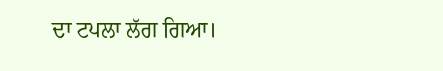ਦਾ ਟਪਲਾ ਲੱਗ ਗਿਆ।